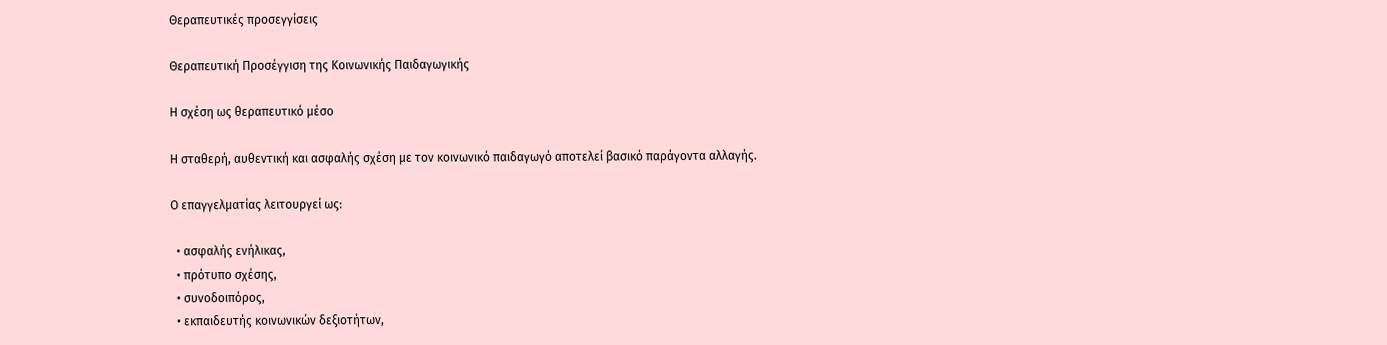Θεραπευτικές προσεγγίσεις

Θεραπευτική Προσέγγιση της Κοινωνικής Παιδαγωγικής

Η σχέση ως θεραπευτικό μέσο

Η σταθερή, αυθεντική και ασφαλής σχέση με τον κοινωνικό παιδαγωγό αποτελεί βασικό παράγοντα αλλαγής.

Ο επαγγελματίας λειτουργεί ως:

  • ασφαλής ενήλικας,
  • πρότυπο σχέσης,
  • συνοδοιπόρος,
  • εκπαιδευτής κοινωνικών δεξιοτήτων,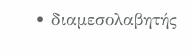• διαμεσολαβητής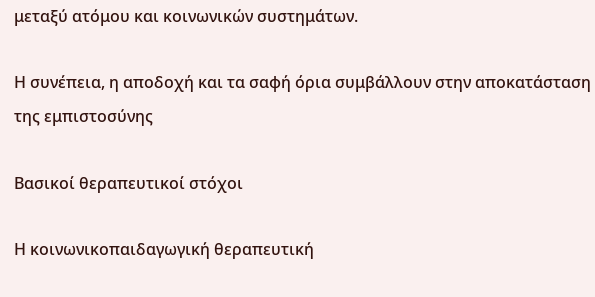μεταξύ ατόμου και κοινωνικών συστημάτων.

Η συνέπεια, η αποδοχή και τα σαφή όρια συμβάλλουν στην αποκατάσταση της εμπιστοσύνης

Βασικοί θεραπευτικοί στόχοι

Η κοινωνικοπαιδαγωγική θεραπευτική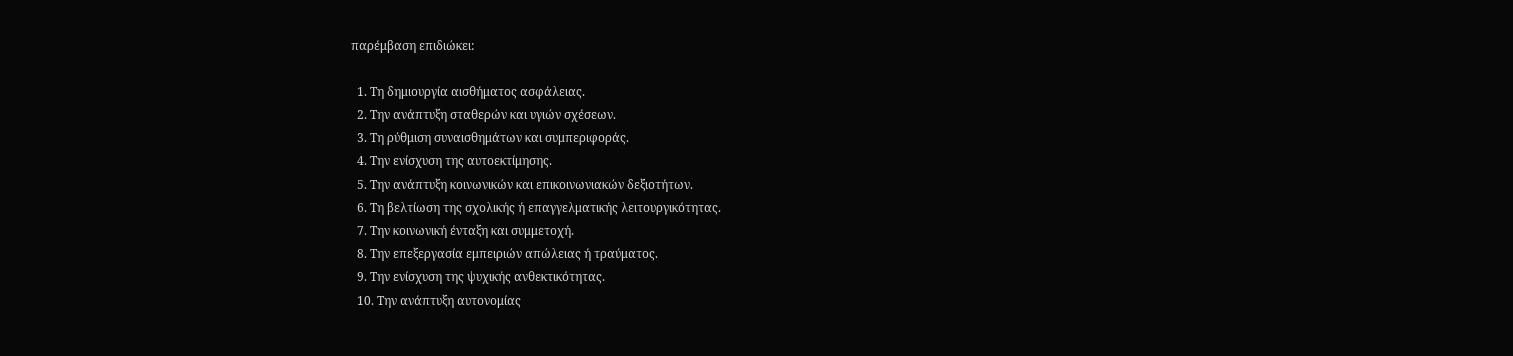παρέμβαση επιδιώκει:

  1. Τη δημιουργία αισθήματος ασφάλειας.
  2. Την ανάπτυξη σταθερών και υγιών σχέσεων.
  3. Τη ρύθμιση συναισθημάτων και συμπεριφοράς.
  4. Την ενίσχυση της αυτοεκτίμησης.
  5. Την ανάπτυξη κοινωνικών και επικοινωνιακών δεξιοτήτων.
  6. Τη βελτίωση της σχολικής ή επαγγελματικής λειτουργικότητας.
  7. Την κοινωνική ένταξη και συμμετοχή.
  8. Την επεξεργασία εμπειριών απώλειας ή τραύματος.
  9. Την ενίσχυση της ψυχικής ανθεκτικότητας.
  10. Την ανάπτυξη αυτονομίας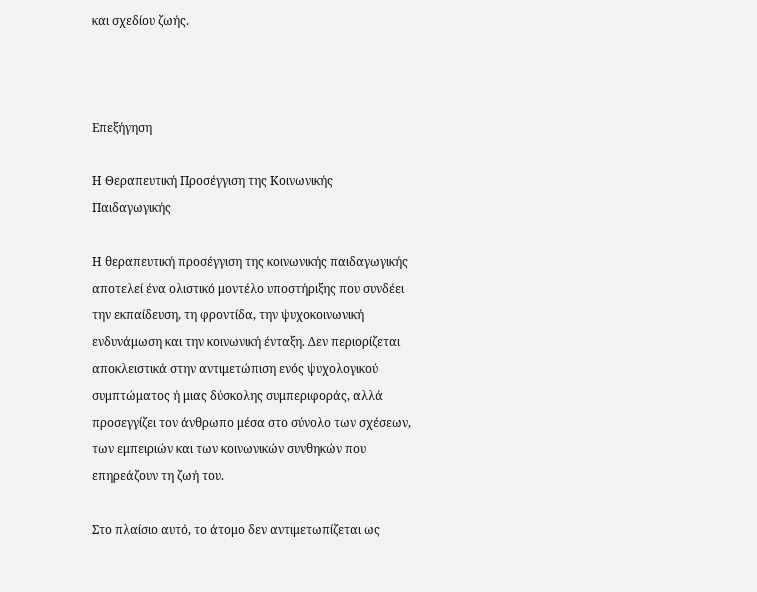και σχεδίου ζωής.



Επεξήγηση

Η Θεραπευτική Προσέγγιση της Κοινωνικής Παιδαγωγικής

Η θεραπευτική προσέγγιση της κοινωνικής παιδαγωγικής αποτελεί ένα ολιστικό μοντέλο υποστήριξης που συνδέει την εκπαίδευση, τη φροντίδα, την ψυχοκοινωνική ενδυνάμωση και την κοινωνική ένταξη. Δεν περιορίζεται αποκλειστικά στην αντιμετώπιση ενός ψυχολογικού συμπτώματος ή μιας δύσκολης συμπεριφοράς, αλλά προσεγγίζει τον άνθρωπο μέσα στο σύνολο των σχέσεων, των εμπειριών και των κοινωνικών συνθηκών που επηρεάζουν τη ζωή του.

Στο πλαίσιο αυτό, το άτομο δεν αντιμετωπίζεται ως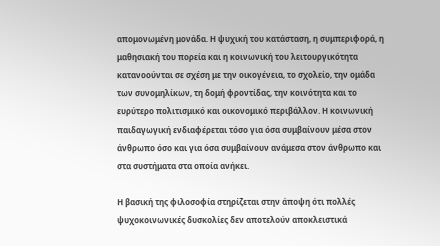απομονωμένη μονάδα. Η ψυχική του κατάσταση, η συμπεριφορά, η μαθησιακή του πορεία και η κοινωνική του λειτουργικότητα κατανοούνται σε σχέση με την οικογένεια, το σχολείο, την ομάδα των συνομηλίκων, τη δομή φροντίδας, την κοινότητα και το ευρύτερο πολιτισμικό και οικονομικό περιβάλλον. Η κοινωνική παιδαγωγική ενδιαφέρεται τόσο για όσα συμβαίνουν μέσα στον άνθρωπο όσο και για όσα συμβαίνουν ανάμεσα στον άνθρωπο και στα συστήματα στα οποία ανήκει.

Η βασική της φιλοσοφία στηρίζεται στην άποψη ότι πολλές ψυχοκοινωνικές δυσκολίες δεν αποτελούν αποκλειστικά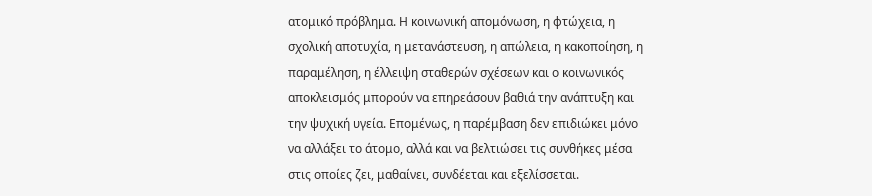ατομικό πρόβλημα. Η κοινωνική απομόνωση, η φτώχεια, η σχολική αποτυχία, η μετανάστευση, η απώλεια, η κακοποίηση, η παραμέληση, η έλλειψη σταθερών σχέσεων και ο κοινωνικός αποκλεισμός μπορούν να επηρεάσουν βαθιά την ανάπτυξη και την ψυχική υγεία. Επομένως, η παρέμβαση δεν επιδιώκει μόνο να αλλάξει το άτομο, αλλά και να βελτιώσει τις συνθήκες μέσα στις οποίες ζει, μαθαίνει, συνδέεται και εξελίσσεται.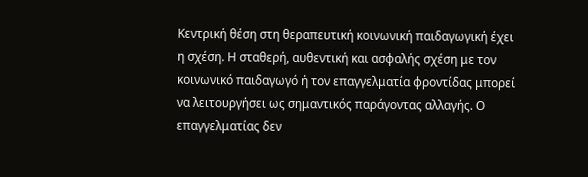Κεντρική θέση στη θεραπευτική κοινωνική παιδαγωγική έχει η σχέση. Η σταθερή, αυθεντική και ασφαλής σχέση με τον κοινωνικό παιδαγωγό ή τον επαγγελματία φροντίδας μπορεί να λειτουργήσει ως σημαντικός παράγοντας αλλαγής. Ο επαγγελματίας δεν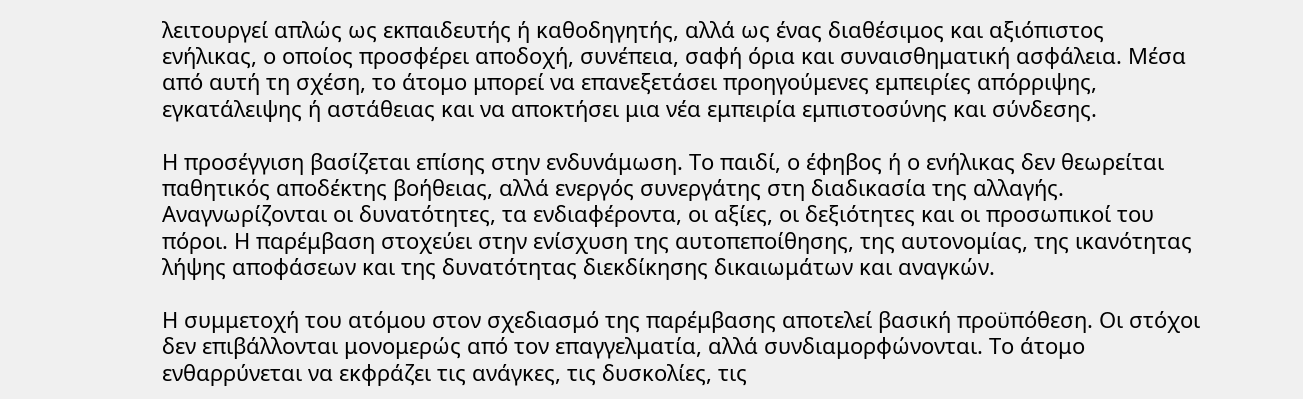λειτουργεί απλώς ως εκπαιδευτής ή καθοδηγητής, αλλά ως ένας διαθέσιμος και αξιόπιστος ενήλικας, ο οποίος προσφέρει αποδοχή, συνέπεια, σαφή όρια και συναισθηματική ασφάλεια. Μέσα από αυτή τη σχέση, το άτομο μπορεί να επανεξετάσει προηγούμενες εμπειρίες απόρριψης, εγκατάλειψης ή αστάθειας και να αποκτήσει μια νέα εμπειρία εμπιστοσύνης και σύνδεσης.

Η προσέγγιση βασίζεται επίσης στην ενδυνάμωση. Το παιδί, ο έφηβος ή ο ενήλικας δεν θεωρείται παθητικός αποδέκτης βοήθειας, αλλά ενεργός συνεργάτης στη διαδικασία της αλλαγής. Αναγνωρίζονται οι δυνατότητες, τα ενδιαφέροντα, οι αξίες, οι δεξιότητες και οι προσωπικοί του πόροι. Η παρέμβαση στοχεύει στην ενίσχυση της αυτοπεποίθησης, της αυτονομίας, της ικανότητας λήψης αποφάσεων και της δυνατότητας διεκδίκησης δικαιωμάτων και αναγκών.

Η συμμετοχή του ατόμου στον σχεδιασμό της παρέμβασης αποτελεί βασική προϋπόθεση. Οι στόχοι δεν επιβάλλονται μονομερώς από τον επαγγελματία, αλλά συνδιαμορφώνονται. Το άτομο ενθαρρύνεται να εκφράζει τις ανάγκες, τις δυσκολίες, τις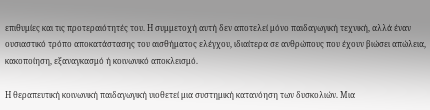επιθυμίες και τις προτεραιότητές του. Η συμμετοχή αυτή δεν αποτελεί μόνο παιδαγωγική τεχνική, αλλά έναν ουσιαστικό τρόπο αποκατάστασης του αισθήματος ελέγχου, ιδιαίτερα σε ανθρώπους που έχουν βιώσει απώλεια, κακοποίηση, εξαναγκασμό ή κοινωνικό αποκλεισμό.

Η θεραπευτική κοινωνική παιδαγωγική υιοθετεί μια συστημική κατανόηση των δυσκολιών. Μια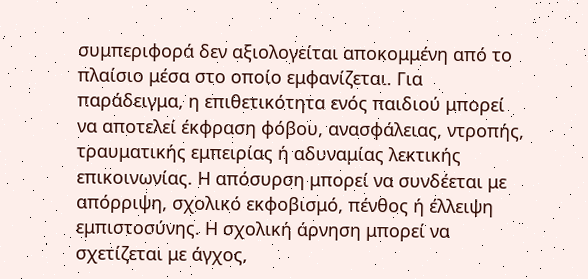συμπεριφορά δεν αξιολογείται αποκομμένη από το πλαίσιο μέσα στο οποίο εμφανίζεται. Για παράδειγμα, η επιθετικότητα ενός παιδιού μπορεί να αποτελεί έκφραση φόβου, ανασφάλειας, ντροπής, τραυματικής εμπειρίας ή αδυναμίας λεκτικής επικοινωνίας. Η απόσυρση μπορεί να συνδέεται με απόρριψη, σχολικό εκφοβισμό, πένθος ή έλλειψη εμπιστοσύνης. Η σχολική άρνηση μπορεί να σχετίζεται με άγχος,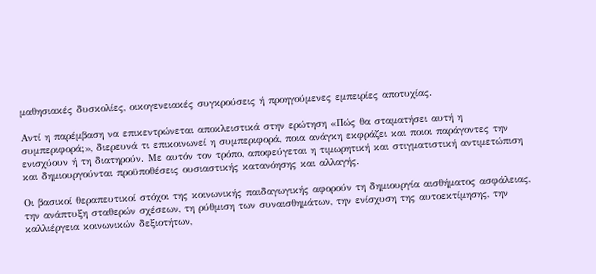μαθησιακές δυσκολίες, οικογενειακές συγκρούσεις ή προηγούμενες εμπειρίες αποτυχίας.

Αντί η παρέμβαση να επικεντρώνεται αποκλειστικά στην ερώτηση «Πώς θα σταματήσει αυτή η συμπεριφορά;», διερευνά τι επικοινωνεί η συμπεριφορά, ποια ανάγκη εκφράζει και ποιοι παράγοντες την ενισχύουν ή τη διατηρούν. Με αυτόν τον τρόπο, αποφεύγεται η τιμωρητική και στιγματιστική αντιμετώπιση και δημιουργούνται προϋποθέσεις ουσιαστικής κατανόησης και αλλαγής.

Οι βασικοί θεραπευτικοί στόχοι της κοινωνικής παιδαγωγικής αφορούν τη δημιουργία αισθήματος ασφάλειας, την ανάπτυξη σταθερών σχέσεων, τη ρύθμιση των συναισθημάτων, την ενίσχυση της αυτοεκτίμησης, την καλλιέργεια κοινωνικών δεξιοτήτων,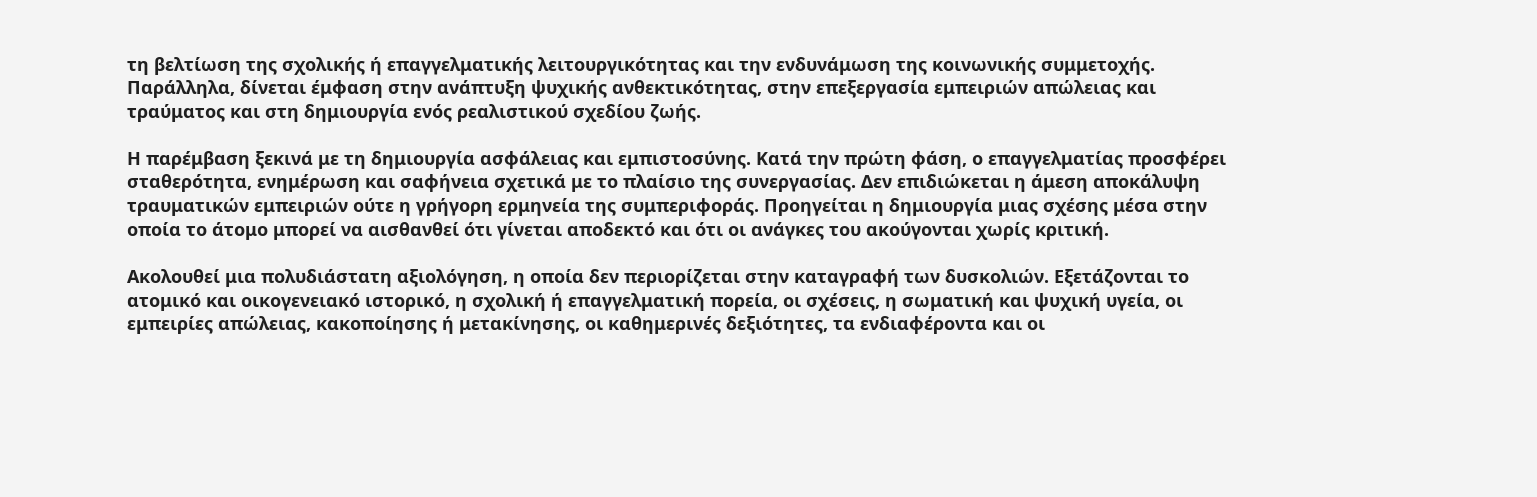τη βελτίωση της σχολικής ή επαγγελματικής λειτουργικότητας και την ενδυνάμωση της κοινωνικής συμμετοχής. Παράλληλα, δίνεται έμφαση στην ανάπτυξη ψυχικής ανθεκτικότητας, στην επεξεργασία εμπειριών απώλειας και τραύματος και στη δημιουργία ενός ρεαλιστικού σχεδίου ζωής.

Η παρέμβαση ξεκινά με τη δημιουργία ασφάλειας και εμπιστοσύνης. Κατά την πρώτη φάση, ο επαγγελματίας προσφέρει σταθερότητα, ενημέρωση και σαφήνεια σχετικά με το πλαίσιο της συνεργασίας. Δεν επιδιώκεται η άμεση αποκάλυψη τραυματικών εμπειριών ούτε η γρήγορη ερμηνεία της συμπεριφοράς. Προηγείται η δημιουργία μιας σχέσης μέσα στην οποία το άτομο μπορεί να αισθανθεί ότι γίνεται αποδεκτό και ότι οι ανάγκες του ακούγονται χωρίς κριτική.

Ακολουθεί μια πολυδιάστατη αξιολόγηση, η οποία δεν περιορίζεται στην καταγραφή των δυσκολιών. Εξετάζονται το ατομικό και οικογενειακό ιστορικό, η σχολική ή επαγγελματική πορεία, οι σχέσεις, η σωματική και ψυχική υγεία, οι εμπειρίες απώλειας, κακοποίησης ή μετακίνησης, οι καθημερινές δεξιότητες, τα ενδιαφέροντα και οι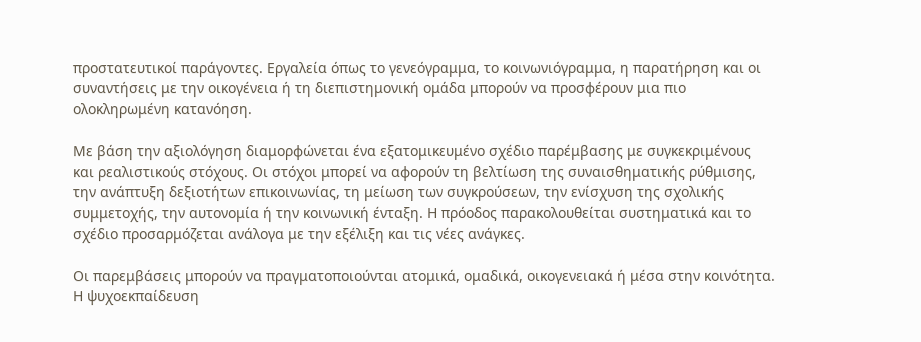προστατευτικοί παράγοντες. Εργαλεία όπως το γενεόγραμμα, το κοινωνιόγραμμα, η παρατήρηση και οι συναντήσεις με την οικογένεια ή τη διεπιστημονική ομάδα μπορούν να προσφέρουν μια πιο ολοκληρωμένη κατανόηση.

Με βάση την αξιολόγηση διαμορφώνεται ένα εξατομικευμένο σχέδιο παρέμβασης με συγκεκριμένους και ρεαλιστικούς στόχους. Οι στόχοι μπορεί να αφορούν τη βελτίωση της συναισθηματικής ρύθμισης, την ανάπτυξη δεξιοτήτων επικοινωνίας, τη μείωση των συγκρούσεων, την ενίσχυση της σχολικής συμμετοχής, την αυτονομία ή την κοινωνική ένταξη. Η πρόοδος παρακολουθείται συστηματικά και το σχέδιο προσαρμόζεται ανάλογα με την εξέλιξη και τις νέες ανάγκες.

Οι παρεμβάσεις μπορούν να πραγματοποιούνται ατομικά, ομαδικά, οικογενειακά ή μέσα στην κοινότητα. Η ψυχοεκπαίδευση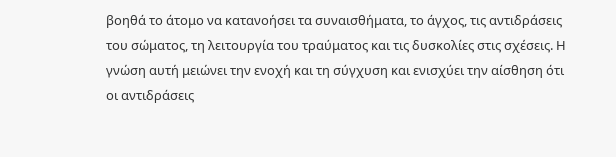βοηθά το άτομο να κατανοήσει τα συναισθήματα, το άγχος, τις αντιδράσεις του σώματος, τη λειτουργία του τραύματος και τις δυσκολίες στις σχέσεις. Η γνώση αυτή μειώνει την ενοχή και τη σύγχυση και ενισχύει την αίσθηση ότι οι αντιδράσεις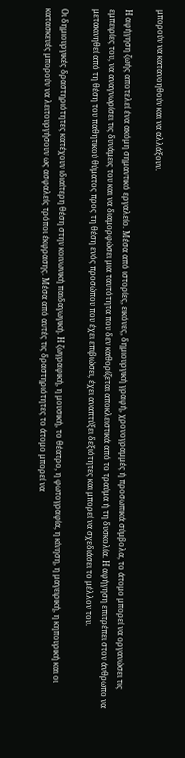μπορούν να κατανοηθούν και να αλλάξουν.

Η αφήγηση ζωής αποτελεί ένα ακόμη σημαντικό εργαλείο. Μέσα από ιστορίες, εικόνες, δημιουργική γραφή, χρονογραμμές ή προσωπικά σύμβολα, το άτομο μπορεί να οργανώσει τις εμπειρίες του, να αναγνωρίσει τις δυνάμεις του και να διαμορφώσει μια ταυτότητα που δεν καθορίζεται αποκλειστικά από το τραύμα ή τη δυσκολία. Η αφήγηση επιτρέπει στον άνθρωπο να μετακινηθεί από τη θέση του παθητικού θύματος προς τη θέση ενός προσώπου που έχει επιβιώσει, έχει αναπτύξει δεξιότητες και μπορεί να σχεδιάσει το μέλλον του.

Οι δημιουργικές δραστηριότητες κατέχουν ιδιαίτερη θέση στην κοινωνική παιδαγωγική. Η ζωγραφική, η μουσική, το θέατρο, η φωτογραφία, η κίνηση, η μαγειρική, η κηπουρική και οι κατασκευές μπορούν να λειτουργήσουν ως ασφαλείς τρόποι έκφρασης. Μέσα από αυτές τις δραστηριότητες το άτομο μπορεί να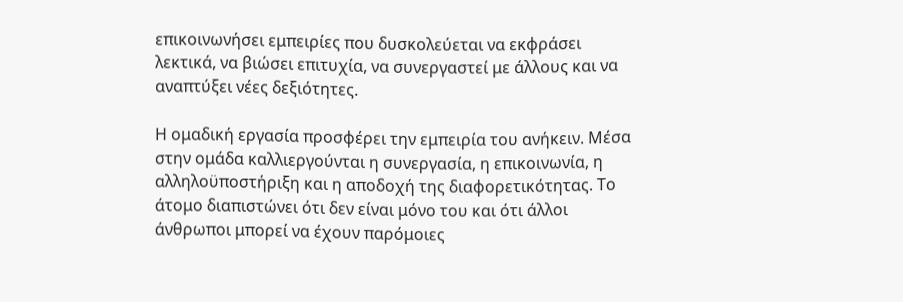επικοινωνήσει εμπειρίες που δυσκολεύεται να εκφράσει λεκτικά, να βιώσει επιτυχία, να συνεργαστεί με άλλους και να αναπτύξει νέες δεξιότητες.

Η ομαδική εργασία προσφέρει την εμπειρία του ανήκειν. Μέσα στην ομάδα καλλιεργούνται η συνεργασία, η επικοινωνία, η αλληλοϋποστήριξη και η αποδοχή της διαφορετικότητας. Το άτομο διαπιστώνει ότι δεν είναι μόνο του και ότι άλλοι άνθρωποι μπορεί να έχουν παρόμοιες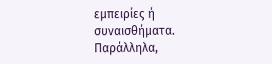εμπειρίες ή συναισθήματα. Παράλληλα,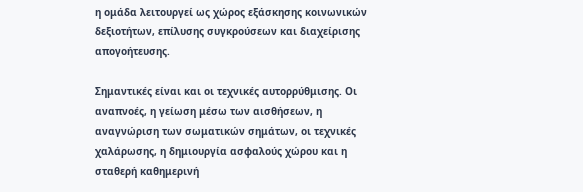η ομάδα λειτουργεί ως χώρος εξάσκησης κοινωνικών δεξιοτήτων, επίλυσης συγκρούσεων και διαχείρισης απογοήτευσης.

Σημαντικές είναι και οι τεχνικές αυτορρύθμισης. Οι αναπνοές, η γείωση μέσω των αισθήσεων, η αναγνώριση των σωματικών σημάτων, οι τεχνικές χαλάρωσης, η δημιουργία ασφαλούς χώρου και η σταθερή καθημερινή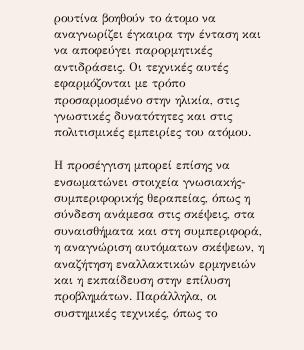ρουτίνα βοηθούν το άτομο να αναγνωρίζει έγκαιρα την ένταση και να αποφεύγει παρορμητικές αντιδράσεις. Οι τεχνικές αυτές εφαρμόζονται με τρόπο προσαρμοσμένο στην ηλικία, στις γνωστικές δυνατότητες και στις πολιτισμικές εμπειρίες του ατόμου.

Η προσέγγιση μπορεί επίσης να ενσωματώνει στοιχεία γνωσιακής-συμπεριφορικής θεραπείας, όπως η σύνδεση ανάμεσα στις σκέψεις, στα συναισθήματα και στη συμπεριφορά, η αναγνώριση αυτόματων σκέψεων, η αναζήτηση εναλλακτικών ερμηνειών και η εκπαίδευση στην επίλυση προβλημάτων. Παράλληλα, οι συστημικές τεχνικές, όπως το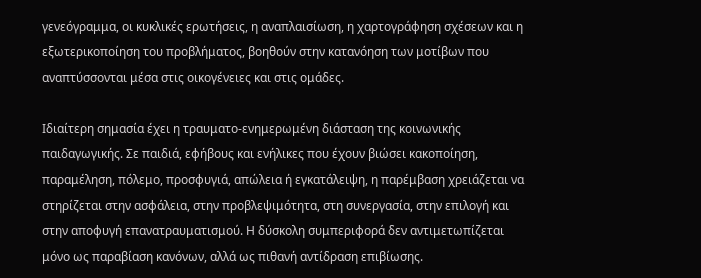γενεόγραμμα, οι κυκλικές ερωτήσεις, η αναπλαισίωση, η χαρτογράφηση σχέσεων και η εξωτερικοποίηση του προβλήματος, βοηθούν στην κατανόηση των μοτίβων που αναπτύσσονται μέσα στις οικογένειες και στις ομάδες.

Ιδιαίτερη σημασία έχει η τραυματο-ενημερωμένη διάσταση της κοινωνικής παιδαγωγικής. Σε παιδιά, εφήβους και ενήλικες που έχουν βιώσει κακοποίηση, παραμέληση, πόλεμο, προσφυγιά, απώλεια ή εγκατάλειψη, η παρέμβαση χρειάζεται να στηρίζεται στην ασφάλεια, στην προβλεψιμότητα, στη συνεργασία, στην επιλογή και στην αποφυγή επανατραυματισμού. Η δύσκολη συμπεριφορά δεν αντιμετωπίζεται μόνο ως παραβίαση κανόνων, αλλά ως πιθανή αντίδραση επιβίωσης.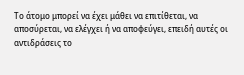Το άτομο μπορεί να έχει μάθει να επιτίθεται, να αποσύρεται, να ελέγχει ή να αποφεύγει, επειδή αυτές οι αντιδράσεις το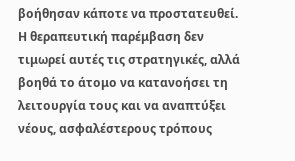βοήθησαν κάποτε να προστατευθεί. Η θεραπευτική παρέμβαση δεν τιμωρεί αυτές τις στρατηγικές, αλλά βοηθά το άτομο να κατανοήσει τη λειτουργία τους και να αναπτύξει νέους, ασφαλέστερους τρόπους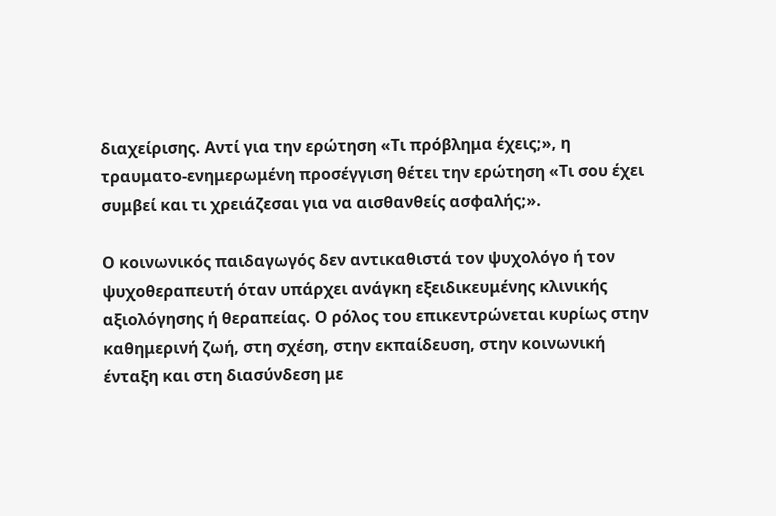διαχείρισης. Αντί για την ερώτηση «Τι πρόβλημα έχεις;», η τραυματο-ενημερωμένη προσέγγιση θέτει την ερώτηση «Τι σου έχει συμβεί και τι χρειάζεσαι για να αισθανθείς ασφαλής;».

Ο κοινωνικός παιδαγωγός δεν αντικαθιστά τον ψυχολόγο ή τον ψυχοθεραπευτή όταν υπάρχει ανάγκη εξειδικευμένης κλινικής αξιολόγησης ή θεραπείας. Ο ρόλος του επικεντρώνεται κυρίως στην καθημερινή ζωή, στη σχέση, στην εκπαίδευση, στην κοινωνική ένταξη και στη διασύνδεση με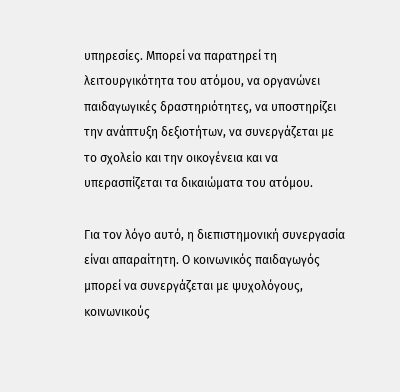υπηρεσίες. Μπορεί να παρατηρεί τη λειτουργικότητα του ατόμου, να οργανώνει παιδαγωγικές δραστηριότητες, να υποστηρίζει την ανάπτυξη δεξιοτήτων, να συνεργάζεται με το σχολείο και την οικογένεια και να υπερασπίζεται τα δικαιώματα του ατόμου.

Για τον λόγο αυτό, η διεπιστημονική συνεργασία είναι απαραίτητη. Ο κοινωνικός παιδαγωγός μπορεί να συνεργάζεται με ψυχολόγους, κοινωνικούς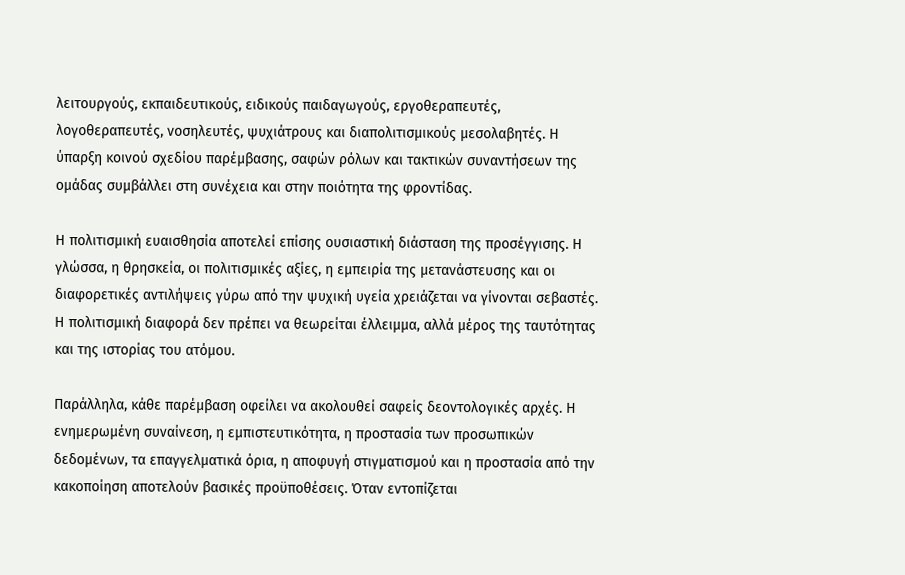λειτουργούς, εκπαιδευτικούς, ειδικούς παιδαγωγούς, εργοθεραπευτές, λογοθεραπευτές, νοσηλευτές, ψυχιάτρους και διαπολιτισμικούς μεσολαβητές. Η ύπαρξη κοινού σχεδίου παρέμβασης, σαφών ρόλων και τακτικών συναντήσεων της ομάδας συμβάλλει στη συνέχεια και στην ποιότητα της φροντίδας.

Η πολιτισμική ευαισθησία αποτελεί επίσης ουσιαστική διάσταση της προσέγγισης. Η γλώσσα, η θρησκεία, οι πολιτισμικές αξίες, η εμπειρία της μετανάστευσης και οι διαφορετικές αντιλήψεις γύρω από την ψυχική υγεία χρειάζεται να γίνονται σεβαστές. Η πολιτισμική διαφορά δεν πρέπει να θεωρείται έλλειμμα, αλλά μέρος της ταυτότητας και της ιστορίας του ατόμου.

Παράλληλα, κάθε παρέμβαση οφείλει να ακολουθεί σαφείς δεοντολογικές αρχές. Η ενημερωμένη συναίνεση, η εμπιστευτικότητα, η προστασία των προσωπικών δεδομένων, τα επαγγελματικά όρια, η αποφυγή στιγματισμού και η προστασία από την κακοποίηση αποτελούν βασικές προϋποθέσεις. Όταν εντοπίζεται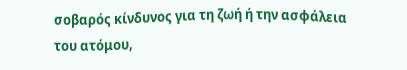σοβαρός κίνδυνος για τη ζωή ή την ασφάλεια του ατόμου,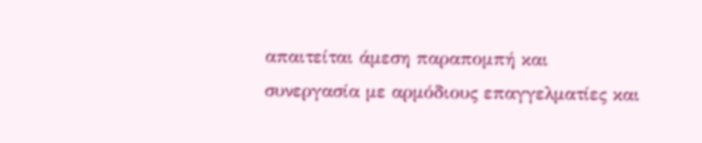απαιτείται άμεση παραπομπή και συνεργασία με αρμόδιους επαγγελματίες και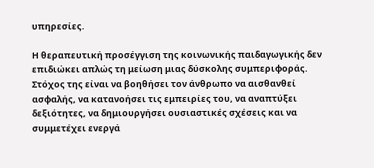υπηρεσίες.

Η θεραπευτική προσέγγιση της κοινωνικής παιδαγωγικής δεν επιδιώκει απλώς τη μείωση μιας δύσκολης συμπεριφοράς. Στόχος της είναι να βοηθήσει τον άνθρωπο να αισθανθεί ασφαλής, να κατανοήσει τις εμπειρίες του, να αναπτύξει δεξιότητες, να δημιουργήσει ουσιαστικές σχέσεις και να συμμετέχει ενεργά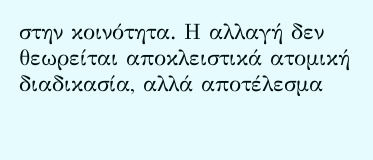στην κοινότητα. Η αλλαγή δεν θεωρείται αποκλειστικά ατομική διαδικασία, αλλά αποτέλεσμα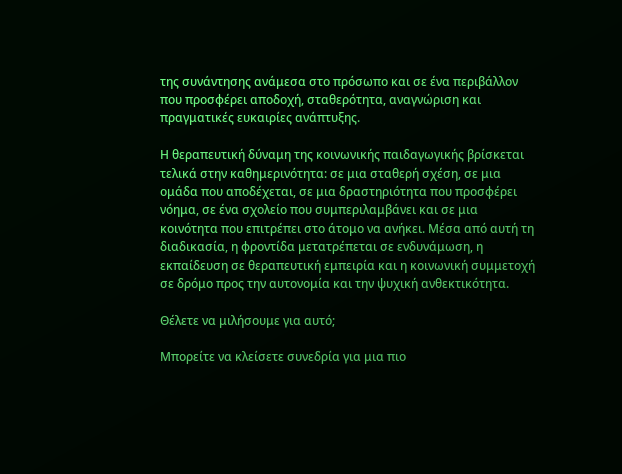της συνάντησης ανάμεσα στο πρόσωπο και σε ένα περιβάλλον που προσφέρει αποδοχή, σταθερότητα, αναγνώριση και πραγματικές ευκαιρίες ανάπτυξης.

Η θεραπευτική δύναμη της κοινωνικής παιδαγωγικής βρίσκεται τελικά στην καθημερινότητα: σε μια σταθερή σχέση, σε μια ομάδα που αποδέχεται, σε μια δραστηριότητα που προσφέρει νόημα, σε ένα σχολείο που συμπεριλαμβάνει και σε μια κοινότητα που επιτρέπει στο άτομο να ανήκει. Μέσα από αυτή τη διαδικασία, η φροντίδα μετατρέπεται σε ενδυνάμωση, η εκπαίδευση σε θεραπευτική εμπειρία και η κοινωνική συμμετοχή σε δρόμο προς την αυτονομία και την ψυχική ανθεκτικότητα.

Θέλετε να μιλήσουμε για αυτό;

Μπορείτε να κλείσετε συνεδρία για μια πιο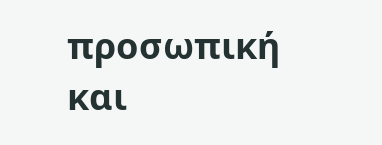προσωπική και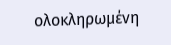ολοκληρωμένη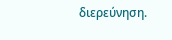διερεύνηση.